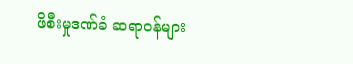ဖိစီးမှုဒဏ်ခံ ဆရာဝန်များ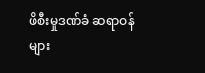ဖိစီးမှုဒဏ်ခံ ဆရာဝန်များ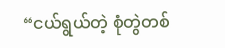“ငယ်ရွယ်တဲ့ စုံတွဲတစ်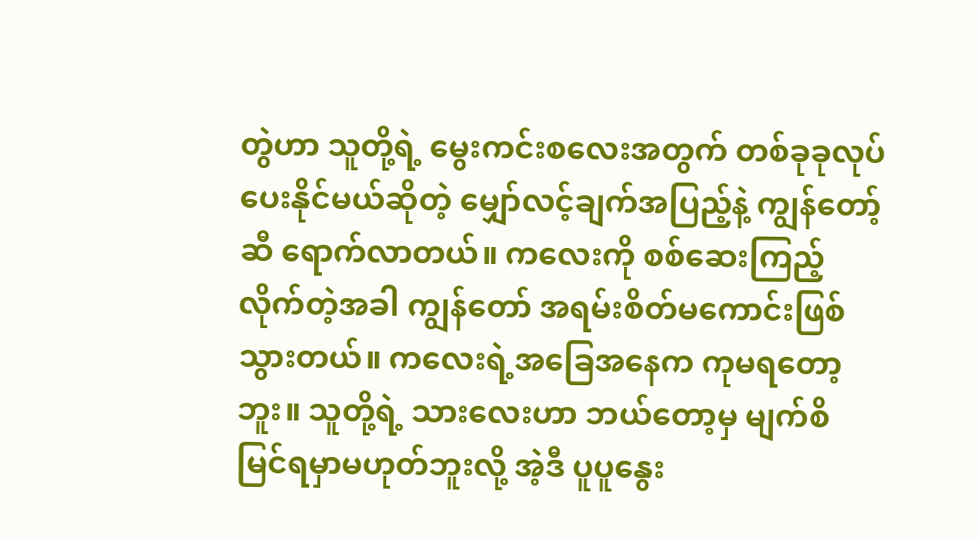တွဲဟာ သူတို့ရဲ့ မွေးကင်းစလေးအတွက် တစ်ခုခုလုပ်ပေးနိုင်မယ်ဆိုတဲ့ မျှော်လင့်ချက်အပြည့်နဲ့ ကျွန်တော့်ဆီ ရောက်လာတယ်။ ကလေးကို စစ်ဆေးကြည့်လိုက်တဲ့အခါ ကျွန်တော် အရမ်းစိတ်မကောင်းဖြစ်သွားတယ်။ ကလေးရဲ့အခြေအနေက ကုမရတော့ဘူး။ သူတို့ရဲ့ သားလေးဟာ ဘယ်တော့မှ မျက်စိ မြင်ရမှာမဟုတ်ဘူးလို့ အဲ့ဒီ ပူပူနွေး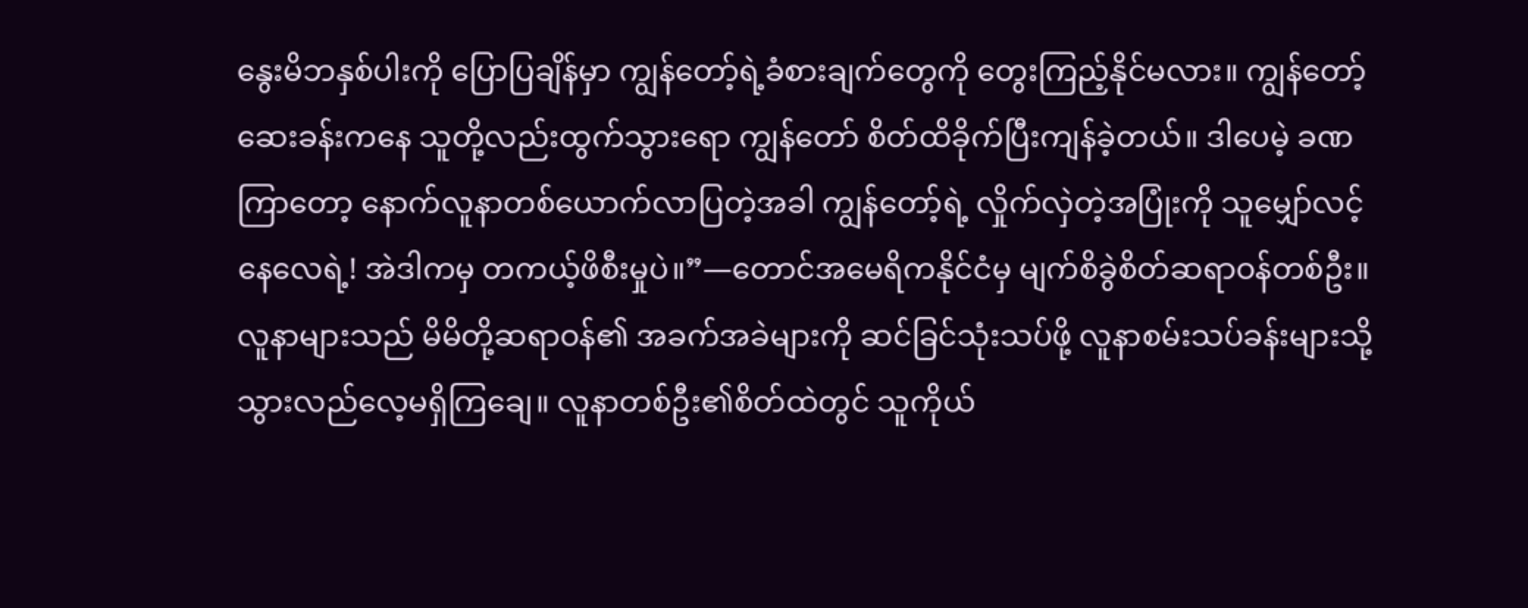နွေးမိဘနှစ်ပါးကို ပြောပြချိန်မှာ ကျွန်တော့်ရဲ့ခံစားချက်တွေကို တွေးကြည့်နိုင်မလား။ ကျွန်တော့်ဆေးခန်းကနေ သူတို့လည်းထွက်သွားရော ကျွန်တော် စိတ်ထိခိုက်ပြီးကျန်ခဲ့တယ်။ ဒါပေမဲ့ ခဏကြာတော့ နောက်လူနာတစ်ယောက်လာပြတဲ့အခါ ကျွန်တော့်ရဲ့ လှိုက်လှဲတဲ့အပြုံးကို သူမျှော်လင့်နေလေရဲ့! အဲဒါကမှ တကယ့်ဖိစီးမှုပဲ။”—တောင်အမေရိကနိုင်ငံမှ မျက်စိခွဲစိတ်ဆရာဝန်တစ်ဦး။
လူနာများသည် မိမိတို့ဆရာဝန်၏ အခက်အခဲများကို ဆင်ခြင်သုံးသပ်ဖို့ လူနာစမ်းသပ်ခန်းများသို့ သွားလည်လေ့မရှိကြချေ။ လူနာတစ်ဦး၏စိတ်ထဲတွင် သူကိုယ်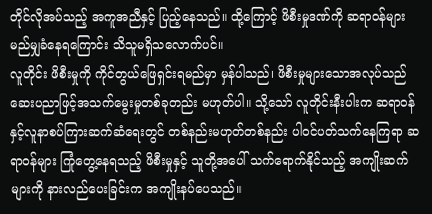တိုင်လိုအပ်သည့် အကူအညီနှင့် ပြည့်နေသည်။ ထို့ကြောင့် ဖိစီးမှုဒဏ်ကို ဆရာဝန်များ မည်မျှခံနေရကြောင်း သိသူမရှိသလောက်ပင်။
လူတိုင်း ဖိစီးမှုကို ကိုင်တွယ်ဖြေရှင်းရမည်မှာ မှန်ပါသည်၊ ဖိစီးမှုများသောအလုပ်သည် ဆေးပညာဖြင့်အသက်မွေးမှုတစ်ခုတည်း မဟုတ်ပါ။ သို့သော် လူတိုင်းနီးပါးက ဆရာဝန်နှင့်လူနာစပ်ကြားဆက်ဆံရေးတွင် တစ်နည်းမဟုတ်တစ်နည်း ပါဝင်ပတ်သက်နေကြရာ ဆရာဝန်များ ကြုံတွေ့နေရသည့် ဖိစီးမှုနှင့် သူတို့အပေါ် သက်ရောက်နိုင်သည့် အကျိုးဆက်များကို နားလည်ပေးခြင်းက အကျိုးနပ်ပေသည်။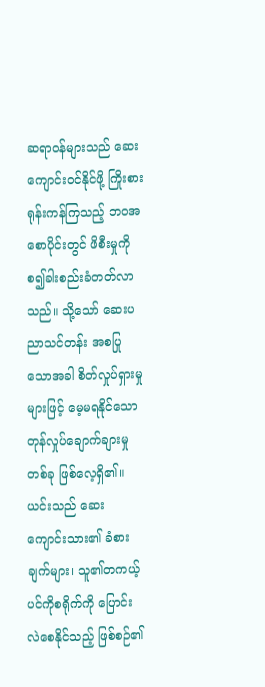ဆရာဝန်များသည် ဆေးကျောင်းဝင်နိုင်ဖို့ ကြိုးစားရုန်းကန်ကြသည့် ဘဝအစောပိုင်းတွင် ဖိစီးမှုကို စ၍ခါးစည်းခံတတ်လာသည်။ သို့သော် ဆေးပညာသင်တန်း အစပြုသောအခါ စိတ်လှုပ်ရှားမှုများဖြင့် မေ့မရနိုင်သော တုန်လှုပ်ချောက်ချားမှုတစ်ခု ဖြစ်လေ့ရှိ၏။ ယင်းသည် ဆေးကျောင်းသား၏ ခံစားချက်များ၊ သူ၏တကယ့်ပင်ကိုစရိုက်ကို ပြောင်းလဲစေနိုင်သည့် ဖြစ်စဉ်၏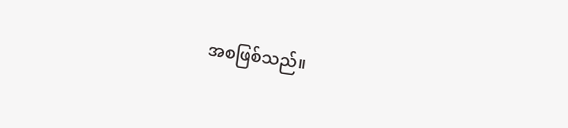အစဖြစ်သည်။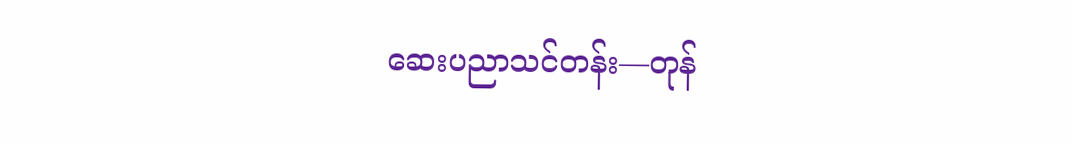ဆေးပညာသင်တန်း—တုန်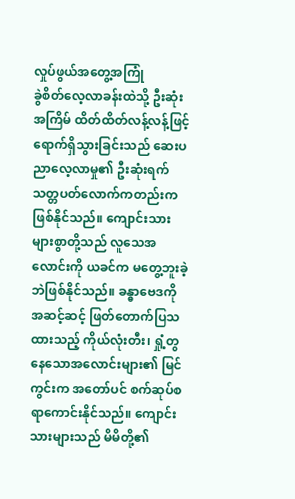လှုပ်ဖွယ်အတွေ့အကြုံ
ခွဲစိတ်လေ့လာခန်းထဲသို့ ဦးဆုံးအကြိမ် ထိတ်ထိတ်လန့်လန့်ဖြင့် ရောက်ရှိသွားခြင်းသည် ဆေးပညာလေ့လာမှု၏ ဦးဆုံးရက်သတ္တပတ်လောက်ကတည်းက ဖြစ်နိုင်သည်။ ကျောင်းသားများစွာတို့သည် လူသေအလောင်းကို ယခင်က မတွေ့ဘူးခဲ့ဘဲဖြစ်နိုင်သည်။ ခန္ဓာဗေဒကို အဆင့်ဆင့် ဖြတ်တောက်ပြသထားသည့် ကိုယ်လုံးတီး၊ ရှုံ့တွနေသောအလောင်းများ၏ မြင်ကွင်းက အတော်ပင် စက်ဆုပ်စရာကောင်းနိုင်သည်။ ကျောင်းသားများသည် မိမိတို့၏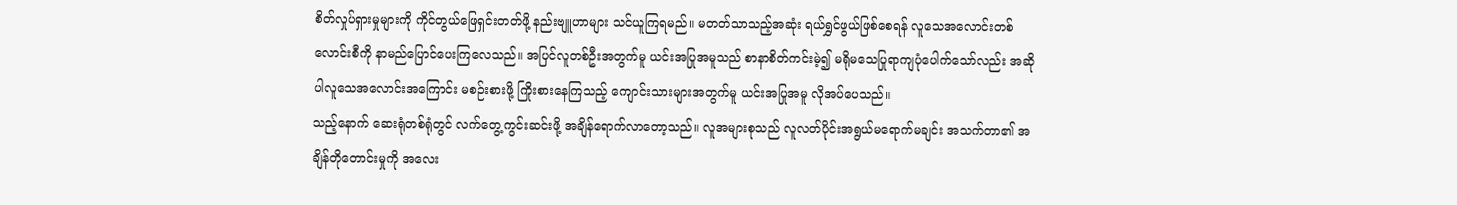စိတ်လှုပ်ရှားမှုများကို ကိုင်တွယ်ဖြေရှင်းတတ်ဖို့ နည်းဗျူဟာများ သင်ယူကြရမည်။ မတတ်သာသည့်အဆုံး ရယ်ရွှင်ဖွယ်ဖြစ်စေရန် လူသေအလောင်းတစ်လောင်းစီကို နာမည်ပြောင်ပေးကြလေသည်။ အပြင်လူတစ်ဦးအတွက်မူ ယင်းအပြုအမူသည် စာနာစိတ်ကင်းမဲ့၍ မရိုမသေပြုရာကျပုံပေါက်သော်လည်း အဆိုပါလူသေအလောင်းအကြောင်း မစဉ်းစားဖို့ ကြိုးစားနေကြသည့် ကျောင်းသားများအတွက်မူ ယင်းအပြုအမူ လိုအပ်ပေသည်။
သည့်နောက် ဆေးရုံတစ်ရုံတွင် လက်တွေ့ကွင်းဆင်းဖို့ အချိန်ရောက်လာတော့သည်။ လူအများစုသည် လူလတ်ပိုင်းအရွယ်မရောက်မချင်း အသက်တာ၏ အချိန်တိုတောင်းမှုကို အလေး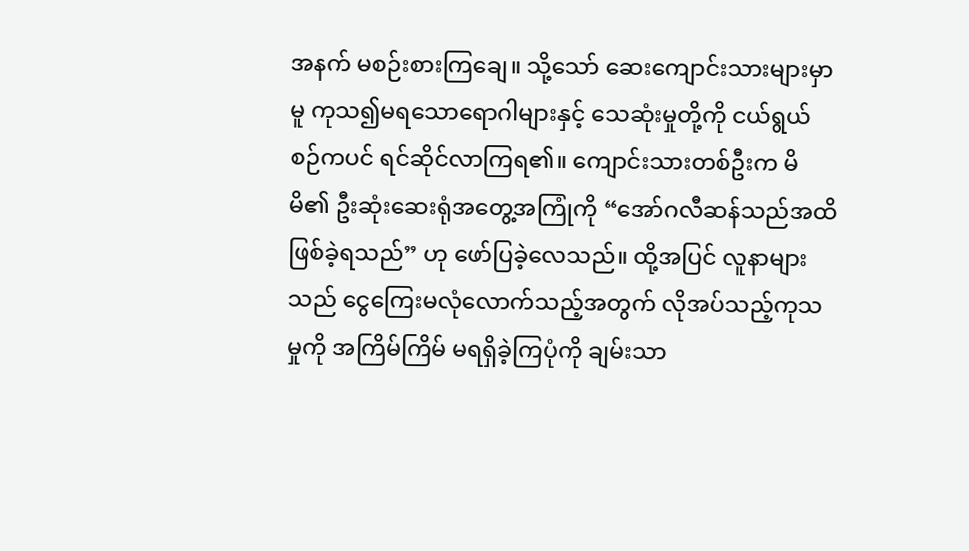အနက် မစဉ်းစားကြချေ။ သို့သော် ဆေးကျောင်းသားများမှာမူ ကုသ၍မရသောရောဂါများနှင့် သေဆုံးမှုတို့ကို ငယ်ရွယ်စဉ်ကပင် ရင်ဆိုင်လာကြရ၏။ ကျောင်းသားတစ်ဦးက မိမိ၏ ဦးဆုံးဆေးရုံအတွေ့အကြုံကို “အော်ဂလီဆန်သည်အထိ ဖြစ်ခဲ့ရသည်” ဟု ဖော်ပြခဲ့လေသည်။ ထို့အပြင် လူနာများသည် ငွေကြေးမလုံလောက်သည့်အတွက် လိုအပ်သည့်ကုသမှုကို အကြိမ်ကြိမ် မရရှိခဲ့ကြပုံကို ချမ်းသာ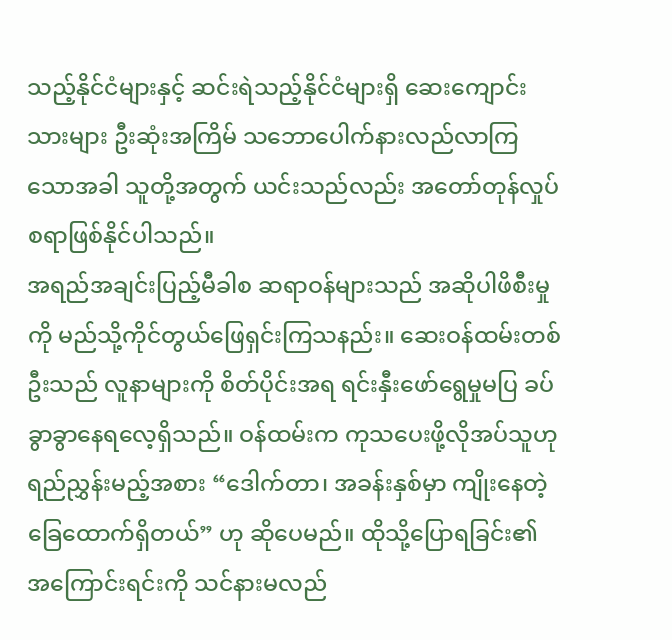သည့်နိုင်ငံများနှင့် ဆင်းရဲသည့်နိုင်ငံများရှိ ဆေးကျောင်းသားများ ဦးဆုံးအကြိမ် သဘောပေါက်နားလည်လာကြသောအခါ သူတို့အတွက် ယင်းသည်လည်း အတော်တုန်လှုပ်စရာဖြစ်နိုင်ပါသည်။
အရည်အချင်းပြည့်မီခါစ ဆရာဝန်များသည် အဆိုပါဖိစီးမှုကို မည်သို့ကိုင်တွယ်ဖြေရှင်းကြသနည်း။ ဆေးဝန်ထမ်းတစ်ဦးသည် လူနာများကို စိတ်ပိုင်းအရ ရင်းနှီးဖော်ရွေမှုမပြ ခပ်ခွာခွာနေရလေ့ရှိသည်။ ဝန်ထမ်းက ကုသပေးဖို့လိုအပ်သူဟု ရည်ညွှန်းမည့်အစား “ဒေါက်တာ၊ အခန်းနှစ်မှာ ကျိုးနေတဲ့ ခြေထောက်ရှိတယ်” ဟု ဆိုပေမည်။ ထိုသို့ပြောရခြင်း၏ အကြောင်းရင်းကို သင်နားမလည်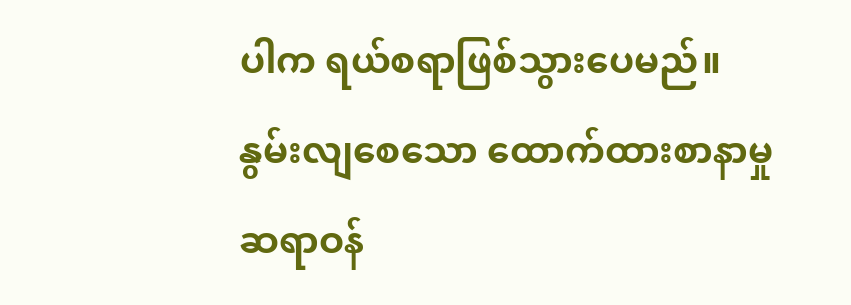ပါက ရယ်စရာဖြစ်သွားပေမည်။
နွမ်းလျစေသော ထောက်ထားစာနာမှု
ဆရာဝန်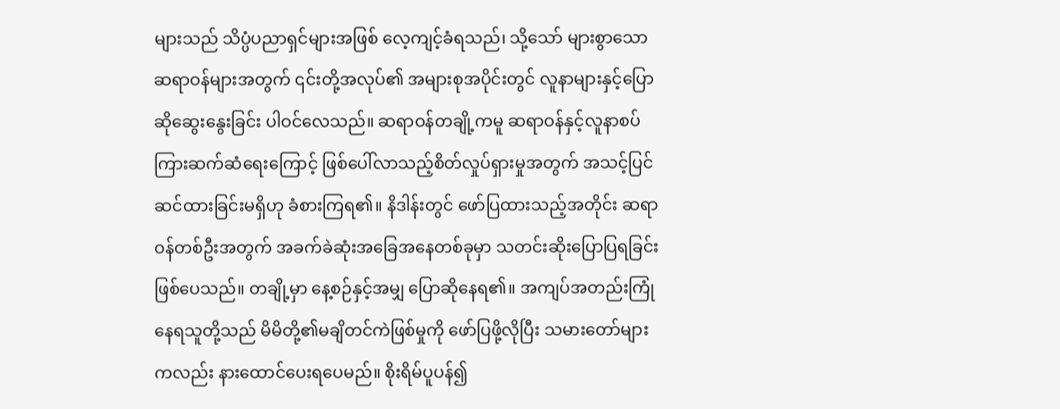များသည် သိပ္ပံပညာရှင်များအဖြစ် လေ့ကျင့်ခံရသည်၊ သို့သော် များစွာသောဆရာဝန်များအတွက် ၎င်းတို့အလုပ်၏ အများစုအပိုင်းတွင် လူနာများနှင့်ပြောဆိုဆွေးနွေးခြင်း ပါဝင်လေသည်။ ဆရာဝန်တချို့ကမူ ဆရာဝန်နှင့်လူနာစပ်ကြားဆက်ဆံရေးကြောင့် ဖြစ်ပေါ်လာသည့်စိတ်လှုပ်ရှားမှုအတွက် အသင့်ပြင်ဆင်ထားခြင်းမရှိဟု ခံစားကြရ၏။ နိဒါန်းတွင် ဖော်ပြထားသည့်အတိုင်း ဆရာဝန်တစ်ဦးအတွက် အခက်ခဲဆုံးအခြေအနေတစ်ခုမှာ သတင်းဆိုးပြောပြရခြင်းဖြစ်ပေသည်။ တချို့မှာ နေ့စဉ်နှင့်အမျှ ပြောဆိုနေရ၏။ အကျပ်အတည်းကြုံနေရသူတို့သည် မိမိတို့၏မချိတင်ကဲဖြစ်မှုကို ဖော်ပြဖို့လိုပြီး သမားတော်များကလည်း နားထောင်ပေးရပေမည်။ စိုးရိမ်ပူပန်၍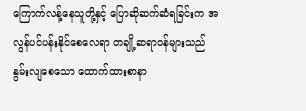ကြောက်လန့်နေသူတို့နှင့် ပြောဆိုဆက်ဆံရခြင်းက အလွန်ပင်ပန်းနိုင်စေလေရာ တချို့ဆရာဝန်များသည် နွမ်းလျစေသော ထောက်ထားစာနာ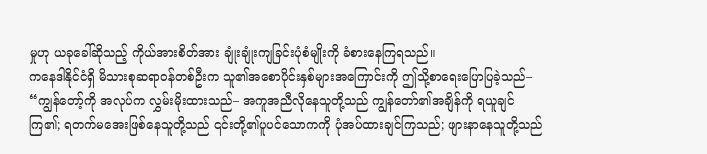မှုဟု ယခုခေါ်ဆိုသည့် ကိုယ်အားစိတ်အား ချုံးချုံးကျခြင်းပုံစံမျိုးကို ခံစားနေကြရသည်။
ကနေဒါနိုင်ငံရှိ မိသားစုဆရာဝန်တစ်ဦးက သူ၏အစောပိုင်းနှစ်များအကြောင်းကို ဤသို့စာရေးပြောပြခဲ့သည်– “ကျွန်တော့်ကို အလုပ်က လွှမ်းမိုးထားသည်– အကူအညီလိုနေသူတို့သည် ကျွန်တော်၏အချိန်ကို ရယူချင်ကြ၏; ရတက်မအေးဖြစ်နေသူတို့သည် ၎င်းတို့၏ပူပင်သောကကို ပုံအပ်ထားချင်ကြသည်; ဖျားနာနေသူတို့သည်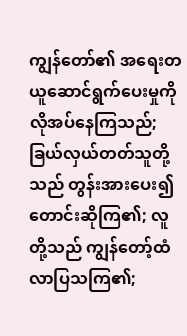ကျွန်တော်၏ အရေးတယူဆောင်ရွက်ပေးမှုကို လိုအပ်နေကြသည်; ခြယ်လှယ်တတ်သူတို့သည် တွန်းအားပေး၍ တောင်းဆိုကြ၏; လူတို့သည် ကျွန်တော့်ထံလာပြသကြ၏;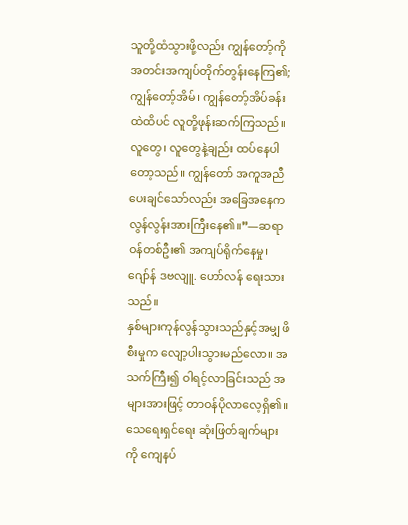သူတို့ထံသွားဖို့လည်း ကျွန်တော့်ကို အတင်းအကျပ်တိုက်တွန်းနေကြ၏; ကျွန်တော့်အိမ်၊ ကျွန်တော့်အိပ်ခန်းထဲထိပင် လူတို့ဖုန်းဆက်ကြသည်။ လူတွေ၊ လူတွေနဲ့ချည်း ထပ်နေပါတော့သည်။ ကျွန်တော် အကူအညီပေးချင်သော်လည်း အခြေအနေက လွန်လွန်းအားကြီးနေ၏။”—ဆရာဝန်တစ်ဦး၏ အကျပ်ရိုက်နေမှု၊ ဂျော်န် ဒဗလျူ. ဟော်လန် ရေးသားသည်။
နှစ်များကုန်လွန်သွားသည်နှင့်အမျှ ဖိစီးမှုက လျော့ပါးသွားမည်လော။ အသက်ကြီး၍ ဝါရင့်လာခြင်းသည် အများအားဖြင့် တာဝန်ပိုလာလေ့ရှိ၏။ သေရေးရှင်ရေး ဆုံးဖြတ်ချက်များကို ကျေနပ်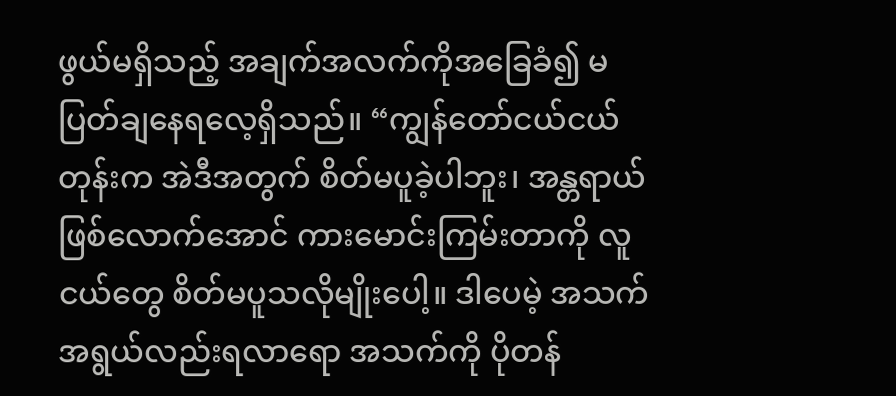ဖွယ်မရှိသည့် အချက်အလက်ကိုအခြေခံ၍ မပြတ်ချနေရလေ့ရှိသည်။ “ကျွန်တော်ငယ်ငယ်တုန်းက အဲဒီအတွက် စိတ်မပူခဲ့ပါဘူး၊ အန္တရာယ်ဖြစ်လောက်အောင် ကားမောင်းကြမ်းတာကို လူငယ်တွေ စိတ်မပူသလိုမျိုးပေါ့။ ဒါပေမဲ့ အသက်အရွယ်လည်းရလာရော အသက်ကို ပိုတန်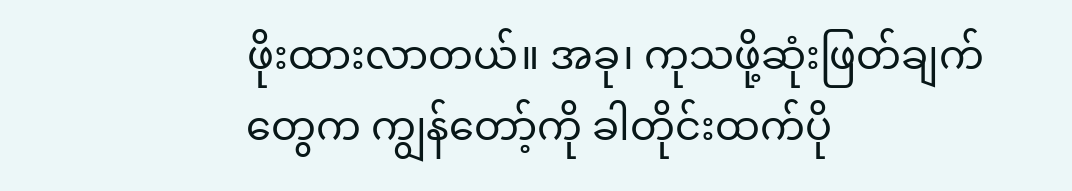ဖိုးထားလာတယ်။ အခု၊ ကုသဖို့ဆုံးဖြတ်ချက်တွေက ကျွန်တော့်ကို ခါတိုင်းထက်ပို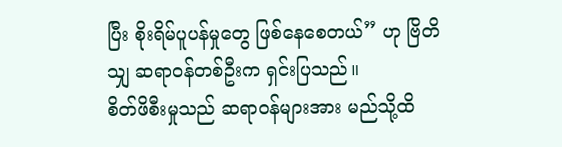ပြီး စိုးရိမ်ပူပန်မှုတွေ ဖြစ်နေစေတယ်” ဟု ဗြိတိသျှ ဆရာဝန်တစ်ဦးက ရှင်းပြသည်။
စိတ်ဖိစီးမှုသည် ဆရာဝန်များအား မည်သို့ထိ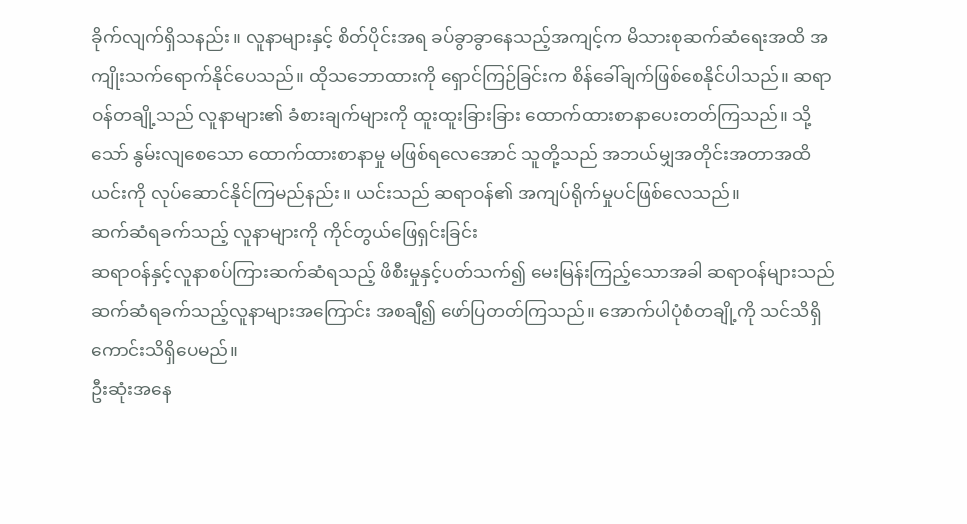ခိုက်လျက်ရှိသနည်း။ လူနာများနှင့် စိတ်ပိုင်းအရ ခပ်ခွာခွာနေသည့်အကျင့်က မိသားစုဆက်ဆံရေးအထိ အကျိုးသက်ရောက်နိုင်ပေသည်။ ထိုသဘောထားကို ရှောင်ကြဉ်ခြင်းက စိန်ခေါ်ချက်ဖြစ်စေနိုင်ပါသည်။ ဆရာဝန်တချို့သည် လူနာများ၏ ခံစားချက်များကို ထူးထူးခြားခြား ထောက်ထားစာနာပေးတတ်ကြသည်။ သို့သော် နွမ်းလျစေသော ထောက်ထားစာနာမှု မဖြစ်ရလေအောင် သူတို့သည် အဘယ်မျှအတိုင်းအတာအထိ ယင်းကို လုပ်ဆောင်နိုင်ကြမည်နည်း။ ယင်းသည် ဆရာဝန်၏ အကျပ်ရိုက်မှုပင်ဖြစ်လေသည်။
ဆက်ဆံရခက်သည့် လူနာများကို ကိုင်တွယ်ဖြေရှင်းခြင်း
ဆရာဝန်နှင့်လူနာစပ်ကြားဆက်ဆံရသည့် ဖိစီးမှုနှင့်ပတ်သက်၍ မေးမြန်းကြည့်သောအခါ ဆရာဝန်များသည် ဆက်ဆံရခက်သည့်လူနာများအကြောင်း အစချီ၍ ဖော်ပြတတ်ကြသည်။ အောက်ပါပုံစံတချို့ကို သင်သိရှိကောင်းသိရှိပေမည်။
ဦးဆုံးအနေ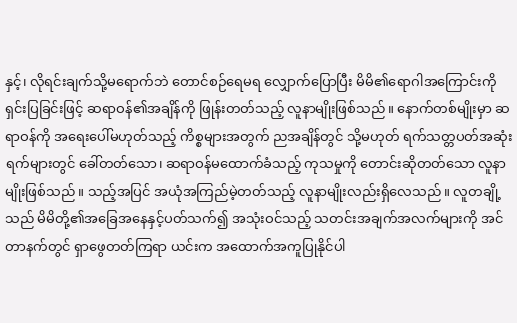နှင့်၊ လိုရင်းချက်သို့မရောက်ဘဲ တောင်စဉ်ရေမရ လျှောက်ပြောပြီး မိမိ၏ရောဂါအကြောင်းကို ရှင်းပြခြင်းဖြင့် ဆရာဝန်၏အချိန်ကို ဖြုန်းတတ်သည့် လူနာမျိုးဖြစ်သည်။ နောက်တစ်မျိုးမှာ ဆရာဝန်ကို အရေးပေါ်မဟုတ်သည့် ကိစ္စများအတွက် ညအချိန်တွင် သို့မဟုတ် ရက်သတ္တပတ်အဆုံးရက်များတွင် ခေါ်တတ်သော၊ ဆရာဝန်မထောက်ခံသည့် ကုသမှုကို တောင်းဆိုတတ်သော လူနာမျိုးဖြစ်သည်။ သည့်အပြင် အယုံအကြည်မဲ့တတ်သည့် လူနာမျိုးလည်းရှိလေသည်။ လူတချို့သည် မိမိတို့၏အခြေအနေနှင့်ပတ်သက်၍ အသုံးဝင်သည့် သတင်းအချက်အလက်များကို အင်တာနက်တွင် ရှာဖွေတတ်ကြရာ ယင်းက အထောက်အကူပြုနိုင်ပါ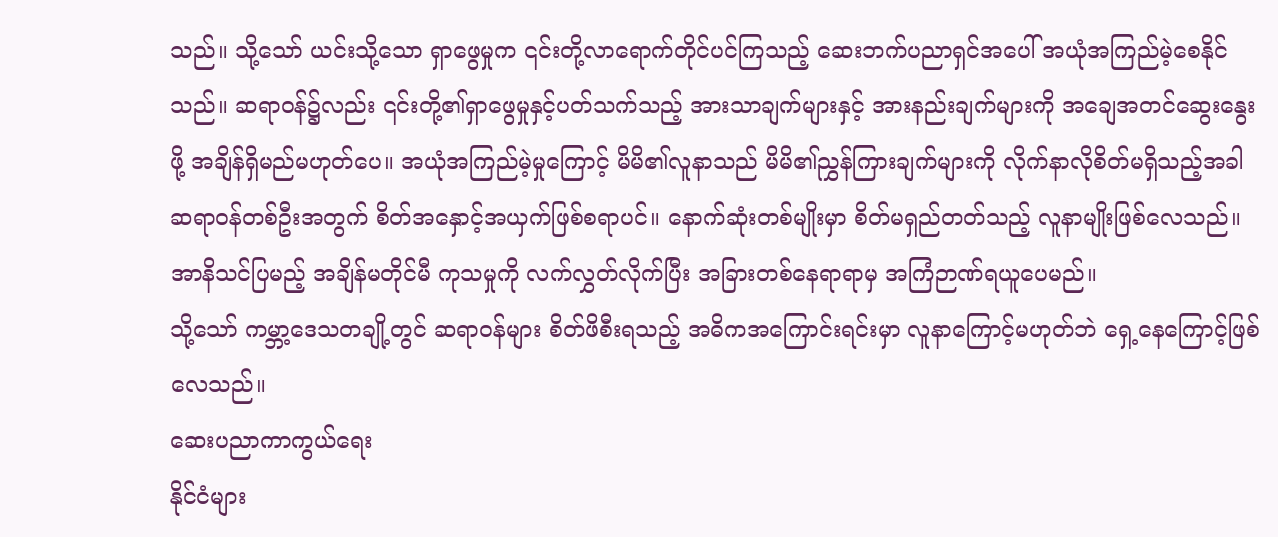သည်။ သို့သော် ယင်းသို့သော ရှာဖွေမှုက ၎င်းတို့လာရောက်တိုင်ပင်ကြသည့် ဆေးဘက်ပညာရှင်အပေါ် အယုံအကြည်မဲ့စေနိုင်သည်။ ဆရာဝန်၌လည်း ၎င်းတို့၏ရှာဖွေမှုနှင့်ပတ်သက်သည့် အားသာချက်များနှင့် အားနည်းချက်များကို အချေအတင်ဆွေးနွေးဖို့ အချိန်ရှိမည်မဟုတ်ပေ။ အယုံအကြည်မဲ့မှုကြောင့် မိမိ၏လူနာသည် မိမိ၏ညွှန်ကြားချက်များကို လိုက်နာလိုစိတ်မရှိသည့်အခါ ဆရာဝန်တစ်ဦးအတွက် စိတ်အနှောင့်အယှက်ဖြစ်စရာပင်။ နောက်ဆုံးတစ်မျိုးမှာ စိတ်မရှည်တတ်သည့် လူနာမျိုးဖြစ်လေသည်။ အာနိသင်ပြမည့် အချိန်မတိုင်မီ ကုသမှုကို လက်လွှတ်လိုက်ပြီး အခြားတစ်နေရာရာမှ အကြံဉာဏ်ရယူပေမည်။
သို့သော် ကမ္ဘာ့ဒေသတချို့တွင် ဆရာဝန်များ စိတ်ဖိစီးရသည့် အဓိကအကြောင်းရင်းမှာ လူနာကြောင့်မဟုတ်ဘဲ ရှေ့နေကြောင့်ဖြစ်လေသည်။
ဆေးပညာကာကွယ်ရေး
နိုင်ငံများ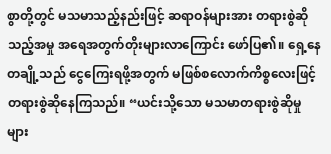စွာတို့တွင် မသမာသည့်နည်းဖြင့် ဆရာဝန်များအား တရားစွဲဆိုသည့်အမှု အရေအတွက်တိုးများလာကြောင်း ဖော်ပြ၏။ ရှေ့နေတချို့သည် ငွေကြေးရဖို့အတွက် မဖြစ်စလောက်ကိစ္စလေးဖြင့် တရားစွဲဆိုနေကြသည်။ “ယင်းသို့သော မသမာတရားစွဲဆိုမှုများ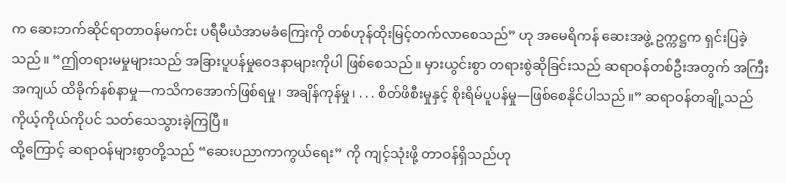က ဆေးဘက်ဆိုင်ရာတာဝန်မကင်း ပရီမီယံအာမခံကြေးကို တစ်ဟုန်ထိုးမြင့်တက်လာစေသည်” ဟု အမေရိကန် ဆေးအဖွဲ့ ဥက္ကဋ္ဌက ရှင်းပြခဲ့သည်။ “ဤတရားမမှုများသည် အခြားပူပန်မှုဝေဒနာများကိုပါ ဖြစ်စေသည်။ မှားယွင်းစွာ တရားစွဲဆိုခြင်းသည် ဆရာဝန်တစ်ဦးအတွက် အကြီးအကျယ် ထိခိုက်နစ်နာမှု—ကသိကအောက်ဖြစ်ရမှု၊ အချိန်ကုန်မှု၊ . . . စိတ်ဖိစီးမှုနှင့် စိုးရိမ်ပူပန်မှု—ဖြစ်စေနိုင်ပါသည်။” ဆရာဝန်တချို့သည် ကိုယ့်ကိုယ်ကိုပင် သတ်သေသွားခဲ့ကြပြီ။
ထို့ကြောင့် ဆရာဝန်များစွာတို့သည် “ဆေးပညာကာကွယ်ရေး” ကို ကျင့်သုံးဖို့ တာဝန်ရှိသည်ဟု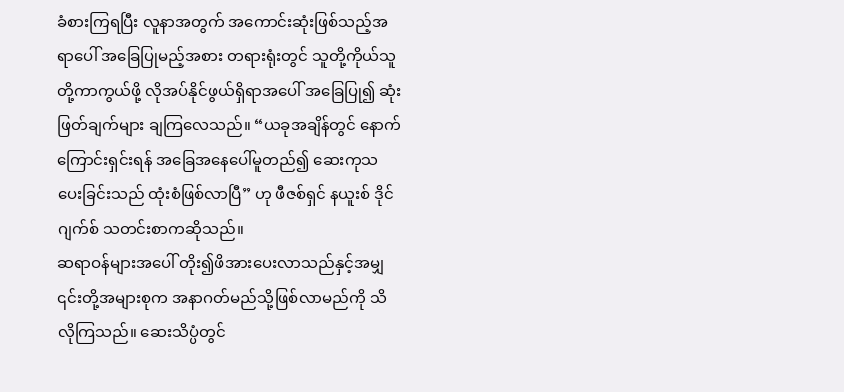ခံစားကြရပြီး လူနာအတွက် အကောင်းဆုံးဖြစ်သည့်အရာပေါ် အခြေပြုမည့်အစား တရားရုံးတွင် သူတို့ကိုယ်သူတို့ကာကွယ်ဖို့ လိုအပ်နိုင်ဖွယ်ရှိရာအပေါ် အခြေပြု၍ ဆုံးဖြတ်ချက်များ ချကြလေသည်။ “ယခုအချိန်တွင် နောက်ကြောင်းရှင်းရန် အခြေအနေပေါ်မူတည်၍ ဆေးကုသပေးခြင်းသည် ထုံးစံဖြစ်လာပြီ” ဟု ဖီဇစ်ရှင် နယူးစ် ဒိုင်ဂျက်စ် သတင်းစာကဆိုသည်။
ဆရာဝန်များအပေါ် တိုး၍ဖိအားပေးလာသည်နှင့်အမျှ ၎င်းတို့အများစုက အနာဂတ်မည်သို့ဖြစ်လာမည်ကို သိလိုကြသည်။ ဆေးသိပ္ပံတွင်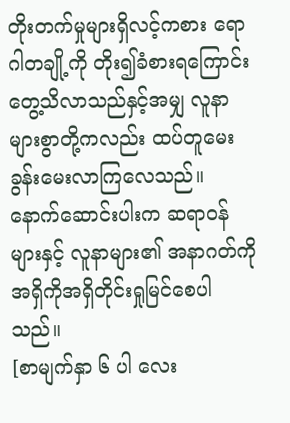တိုးတက်မှုများရှိလင့်ကစား ရောဂါတချို့ကို တိုး၍ခံစားရကြောင်း တွေ့သိလာသည်နှင့်အမျှ လူနာများစွာတို့ကလည်း ထပ်တူမေးခွန်းမေးလာကြလေသည်။ နောက်ဆောင်းပါးက ဆရာဝန်များနှင့် လူနာများ၏ အနာဂတ်ကို အရှိကိုအရှိတိုင်းရှုမြင်စေပါသည်။
[စာမျက်နှာ ၆ ပါ လေး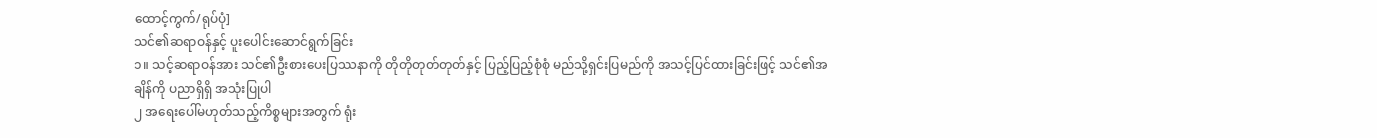ထောင့်ကွက်/ရုပ်ပုံ]
သင်၏ဆရာဝန်နှင့် ပူးပေါင်းဆောင်ရွက်ခြင်း
၁။ သင့်ဆရာဝန်အား သင်၏ဦးစားပေးပြဿနာကို တိုတိုတုတ်တုတ်နှင့် ပြည့်ပြည့်စုံစုံ မည်သို့ရှင်းပြမည်ကို အသင့်ပြင်ထားခြင်းဖြင့် သင်၏အချိန်ကို ပညာရှိရှိ အသုံးပြုပါ
၂ အရေးပေါ်မဟုတ်သည့်ကိစ္စများအတွက် ရုံး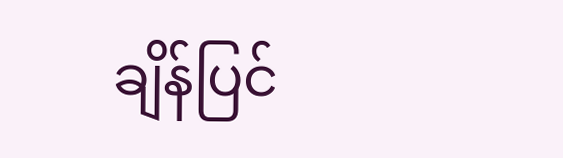ချိန်ပြင်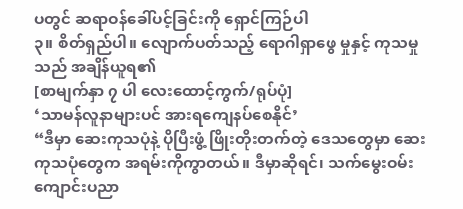ပတွင် ဆရာဝန်ခေါ်ပင့်ခြင်းကို ရှောင်ကြဉ်ပါ
၃။ စိတ်ရှည်ပါ။ လျောက်ပတ်သည့် ရောဂါရှာဖွေ မှုနှင့် ကုသမှုသည် အချိန်ယူရ၏
[စာမျက်နှာ ၇ ပါ လေးထောင့်ကွက်/ရုပ်ပုံ]
‘သာမန်လူနာများပင် အားရကျေနပ်စေနိုင်’
“ဒီမှာ ဆေးကုသပုံနဲ့ ပိုပြီးဖွံ့ ဖြိုးတိုးတက်တဲ့ ဒေသတွေမှာ ဆေးကုသပုံတွေက အရမ်းကိုကွာတယ်။ ဒီမှာဆိုရင်၊ သက်မွေးဝမ်းကျောင်းပညာ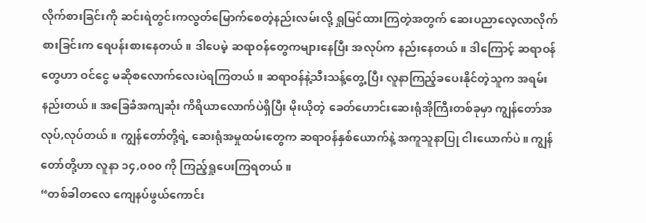လိုက်စားခြင်းကို ဆင်းရဲတွင်းကလွတ်မြောက်စေတဲ့နည်းလမ်းလို့ ရှုမြင်ထားကြတဲ့အတွက် ဆေးပညာလေ့လာလိုက်စားခြင်းက ရေပန်းစားနေတယ်။ ဒါပေမဲ့ ဆရာဝန်တွေကများနေပြီး အလုပ်က နည်းနေတယ်။ ဒါကြောင့် ဆရာဝန်တွေဟာ ဝင်ငွေ မဆိုစလောက်လေးပဲရကြတယ်။ ဆရာဝန်နဲ့သီးသန့်တွေ့ ပြီး လူနာကြည့်ခပေးနိုင်တဲ့သူက အရမ်းနည်းတယ်။ အခြေခံအကျဆုံး ကိရိယာလောက်ပဲရှိပြီး မိုးယိုတဲ့ ခေတ်ဟောင်းဆေးရုံအိုကြီးတစ်ခုမှာ ကျွန်တော်အလုပ်,လုပ်တယ်။ ကျွန်တော်တို့ရဲ့ ဆေးရုံအမှုထမ်းတွေက ဆရာဝန်နှစ်ယောက်နဲ့ အကူသူနာပြု ငါးယောက်ပဲ။ ကျွန်တော်တို့ဟာ လူနာ ၁၄,၀၀၀ ကို ကြည့်ရှုပေးကြရတယ်။
“တစ်ခါတလေ ကျေနပ်ဖွယ်ကောင်း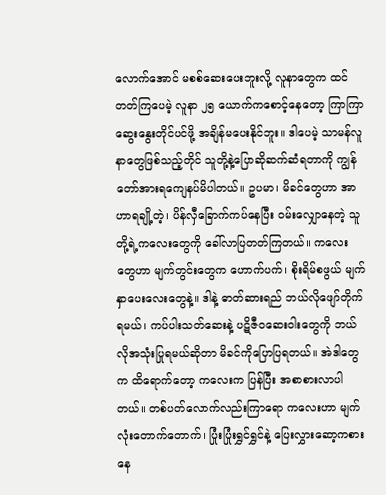လောက်အောင် မစစ်ဆေးပေးဘူးလို့ လူနာတွေက ထင်တတ်ကြပေမဲ့ လူနာ ၂၅ ယောက်ကစောင့်နေတော့ ကြာကြာဆွေးနွေးတိုင်ပင်ဖို့ အချိန်မပေးနိုင်ဘူး။ ဒါပေမဲ့ သာမန်လူနာတွေဖြစ်သည့်တိုင် သူတို့နဲ့ပြောဆိုဆက်ဆံရတာကို ကျွန်တော်အားရကျေနပ်မိပါတယ်။ ဥပမာ၊ မိခင်တွေဟာ အာဟာရချို့တဲ့၊ ပိန်လှီခြောက်ကပ်နေပြီး ဝမ်းလျှောနေတဲ့ သူတို့ရဲ့ကလေးတွေကို ခေါ်လာပြတတ်ကြတယ်။ ကလေးတွေဟာ မျက်တွင်းတွေက ဟောက်ပက်၊ စိုးရိမ်စဖွယ် မျက်နှာပေးလေးတွေနဲ့။ ဒါနဲ့ ဓာတ်ဆားရည် ဘယ်လိုဖျော်တိုက်ရမယ်၊ ကပ်ပါးသတ်ဆေးနဲ့ ပဋိဇီဝဆေးဝါးတွေကို ဘယ်လိုအသုံးပြုရမယ်ဆိုတာ မိခင်ကိုပြောပြရတယ်။ အဲဒါတွေက ထိရောက်တော့ ကလေးက ပြန်ပြီး အစာစားလာပါတယ်။ တစ်ပတ်လောက်လည်းကြာရော ကလေးဟာ မျက်လုံးတောက်တောက်၊ ပြုံးပြုံးရွှင်ရွှင်နဲ့ ပြေးလွှားဆော့ကစားနေ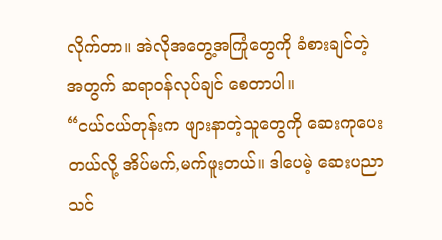လိုက်တာ။ အဲလိုအတွေ့အကြုံတွေကို ခံစားချင်တဲ့အတွက် ဆရာဝန်လုပ်ချင် စေတာပါ။
“ငယ်ငယ်တုန်းက ဖျားနာတဲ့သူတွေကို ဆေးကုပေးတယ်လို့ အိပ်မက်,မက်ဖူးတယ်။ ဒါပေမဲ့ ဆေးပညာသင်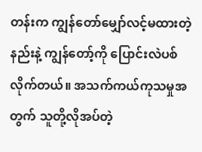တန်းက ကျွန်တော်မျှော်လင့်မထားတဲ့နည်းနဲ့ ကျွန်တော့်ကို ပြောင်းလဲပစ်လိုက်တယ်။ အသက်ကယ်ကုသမှုအတွက် သူတို့လိုအပ်တဲ့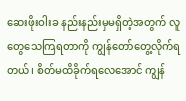ဆေးဖိုးဝါးခ နည်းနည်းမှမရှိတဲ့အတွက် လူတွေသေကြရတာကို ကျွန်တော်တွေ့လိုက်ရတယ်၊ စိတ်မထိခိုက်ရလေအောင် ကျွန်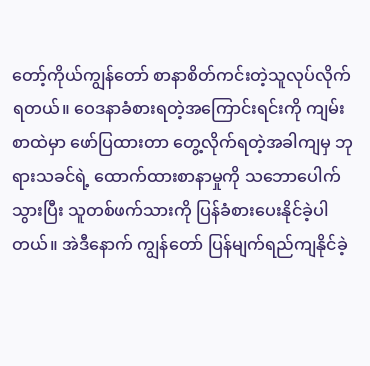တော့်ကိုယ်ကျွန်တော် စာနာစိတ်ကင်းတဲ့သူလုပ်လိုက်ရတယ်။ ဝေဒနာခံစားရတဲ့အကြောင်းရင်းကို ကျမ်းစာထဲမှာ ဖော်ပြထားတာ တွေ့လိုက်ရတဲ့အခါကျမှ ဘုရားသခင်ရဲ့ ထောက်ထားစာနာမှုကို သဘောပေါက်သွားပြီး သူတစ်ဖက်သားကို ပြန်ခံစားပေးနိုင်ခဲ့ပါတယ်။ အဲဒီနောက် ကျွန်တော် ပြန်မျက်ရည်ကျနိုင်ခဲ့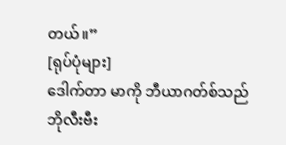တယ်။”
[ရုပ်ပုံများ]
ဒေါက်တာ မာကို ဘီယာဂတ်စ်သည် ဘိုလီးဗီး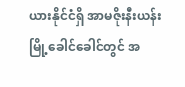ယားနိုင်ငံရှိ အာမဇိုးနီးယန်း မြို့ခေါင်ခေါင်တွင် အ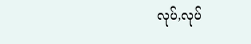လုပ်,လုပ်